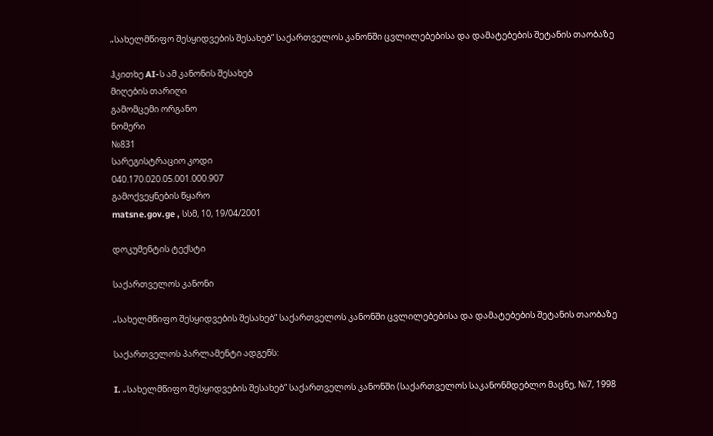„სახელმწიფო შესყიდვების შესახებ“ საქართველოს კანონში ცვლილებებისა და დამატებების შეტანის თაობაზე

ჰკითხე AI-ს ამ კანონის შესახებ
მიღების თარიღი
გამომცემი ორგანო
ნომერი
№831
სარეგისტრაციო კოდი
040.170.020.05.001.000.907
გამოქვეყნების წყარო
matsne.gov.ge , სსმ, 10, 19/04/2001

დოკუმენტის ტექსტი

საქართველოს კანონი

„სახელმწიფო შესყიდვების შესახებ“ საქართველოს კანონში ცვლილებებისა და დამატებების შეტანის თაობაზე

საქართველოს პარლამენტი ადგენს:

I. „სახელმწიფო შესყიდვების შესახებ“ საქართველოს კანონში (საქართველოს საკანონმდებლო მაცნე, №7, 1998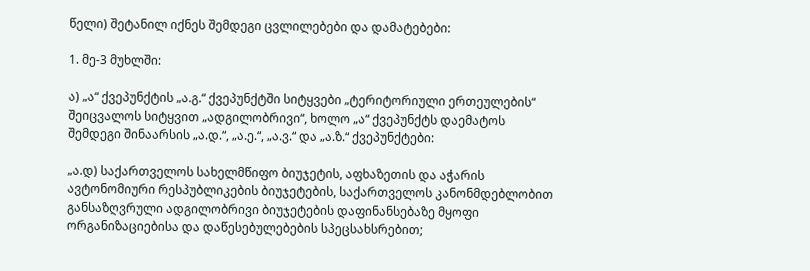წელი) შეტანილ იქნეს შემდეგი ცვლილებები და დამატებები:

1. მე-3 მუხლში:

ა) „ა“ ქვეპუნქტის „ა.გ.“ ქვეპუნქტში სიტყვები „ტერიტორიული ერთეულების“ შეიცვალოს სიტყვით „ადგილობრივი“, ხოლო „ა“ ქვეპუნქტს დაემატოს შემდეგი შინაარსის „ა.დ.“, „ა.ე.“, „ა.ვ.“ და „ა.ზ.“ ქვეპუნქტები:

„ა.დ) საქართველოს სახელმწიფო ბიუჯეტის, აფხაზეთის და აჭარის ავტონომიური რესპუბლიკების ბიუჯეტების, საქართველოს კანონმდებლობით განსაზღვრული ადგილობრივი ბიუჯეტების დაფინანსებაზე მყოფი ორგანიზაციებისა და დაწესებულებების სპეცსახსრებით;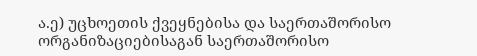ა.ე) უცხოეთის ქვეყნებისა და საერთაშორისო ორგანიზაციებისაგან საერთაშორისო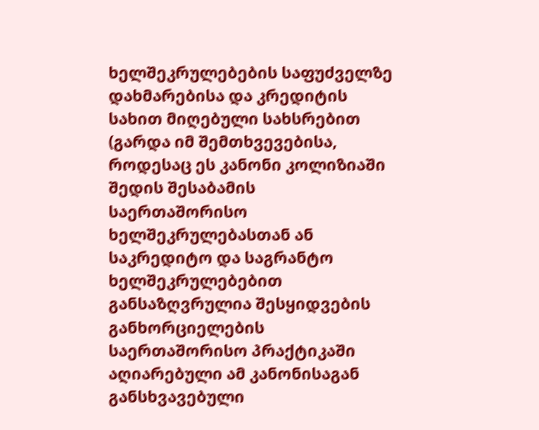ხელშეკრულებების საფუძველზე დახმარებისა და კრედიტის სახით მიღებული სახსრებით (გარდა იმ შემთხვევებისა, როდესაც ეს კანონი კოლიზიაში შედის შესაბამის საერთაშორისო ხელშეკრულებასთან ან საკრედიტო და საგრანტო ხელშეკრულებებით განსაზღვრულია შესყიდვების განხორციელების საერთაშორისო პრაქტიკაში აღიარებული ამ კანონისაგან განსხვავებული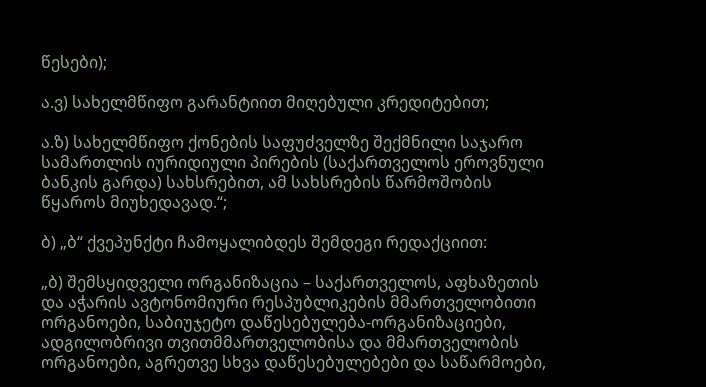წესები);

ა.ვ) სახელმწიფო გარანტიით მიღებული კრედიტებით;

ა.ზ) სახელმწიფო ქონების საფუძველზე შექმნილი საჯარო სამართლის იურიდიული პირების (საქართველოს ეროვნული ბანკის გარდა) სახსრებით, ამ სახსრების წარმოშობის წყაროს მიუხედავად.“;

ბ) „ბ“ ქვეპუნქტი ჩამოყალიბდეს შემდეგი რედაქციით:

„ბ) შემსყიდველი ორგანიზაცია – საქართველოს, აფხაზეთის და აჭარის ავტონომიური რესპუბლიკების მმართველობითი ორგანოები, საბიუჯეტო დაწესებულება-ორგანიზაციები, ადგილობრივი თვითმმართველობისა და მმართველობის ორგანოები, აგრეთვე სხვა დაწესებულებები და საწარმოები,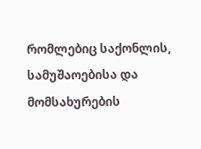რომლებიც საქონლის, სამუშაოებისა და მომსახურების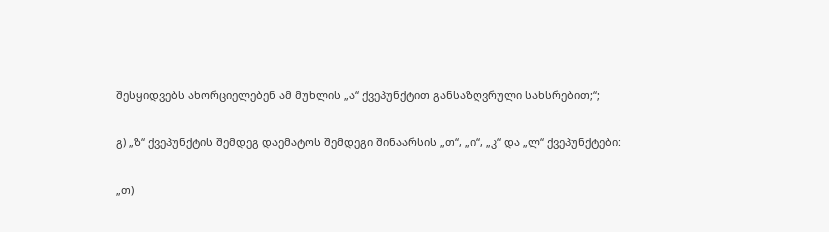შესყიდვებს ახორციელებენ ამ მუხლის „ა“ ქვეპუნქტით განსაზღვრული სახსრებით;“;

გ) „ზ“ ქვეპუნქტის შემდეგ დაემატოს შემდეგი შინაარსის „თ“, „ი“, „კ“ და „ლ“ ქვეპუნქტები:

„თ)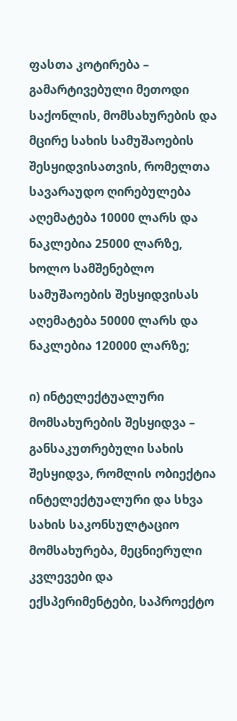ფასთა კოტირება – გამარტივებული მეთოდი საქონლის, მომსახურების და მცირე სახის სამუშაოების შესყიდვისათვის, რომელთა სავარაუდო ღირებულება აღემატება 10000 ლარს და ნაკლებია 25000 ლარზე, ხოლო სამშენებლო სამუშაოების შესყიდვისას აღემატება 50000 ლარს და ნაკლებია 120000 ლარზე;

ი) ინტელექტუალური მომსახურების შესყიდვა – განსაკუთრებული სახის შესყიდვა, რომლის ობიექტია ინტელექტუალური და სხვა სახის საკონსულტაციო მომსახურება, მეცნიერული კვლევები და ექსპერიმენტები, საპროექტო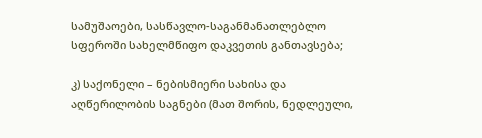სამუშაოები, სასწავლო-საგანმანათლებლო სფეროში სახელმწიფო დაკვეთის განთავსება;

კ) საქონელი – ნებისმიერი სახისა და აღწერილობის საგნები (მათ შორის, ნედლეული,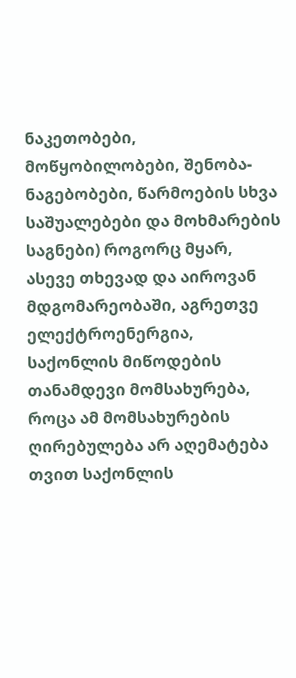ნაკეთობები, მოწყობილობები, შენობა-ნაგებობები, წარმოების სხვა საშუალებები და მოხმარების საგნები) როგორც მყარ, ასევე თხევად და აიროვან მდგომარეობაში, აგრეთვე ელექტროენერგია, საქონლის მიწოდების თანამდევი მომსახურება, როცა ამ მომსახურების ღირებულება არ აღემატება თვით საქონლის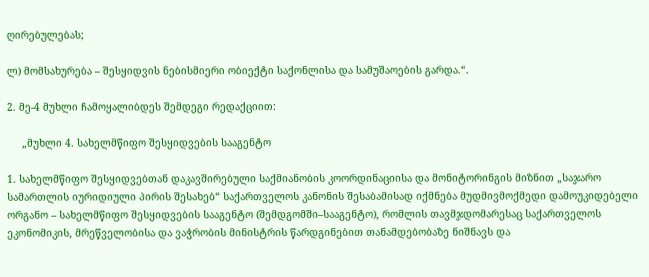ღირებულებას;

ლ) მომსახურება – შესყიდვის ნებისმიერი ობიექტი საქონლისა და სამუშაოების გარდა.“.

2. მე-4 მუხლი ჩამოყალიბდეს შემდეგი რედაქციით:

     „მუხლი 4. სახელმწიფო შესყიდვების სააგენტო

1. სახელმწიფო შესყიდვებთან დაკავშირებული საქმიანობის კოორდინაციისა და მონიტორინგის მიზნით „საჯარო სამართლის იურიდიული პირის შესახებ“ საქართველოს კანონის შესაბამისად იქმნება მუდმივმოქმედი დამოუკიდებელი ორგანო – სახელმწიფო შესყიდვების სააგენტო (შემდგომში–სააგენტო), რომლის თავმჯდომარესაც საქართველოს ეკონომიკის, მრეწველობისა და ვაჭრობის მინისტრის წარდგინებით თანამდებობაზე ნიშნავს და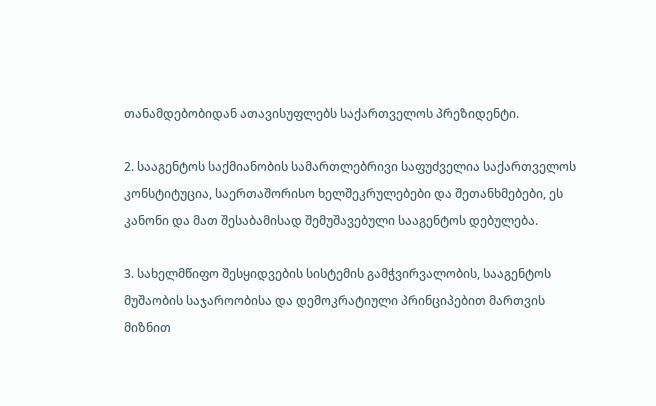თანამდებობიდან ათავისუფლებს საქართველოს პრეზიდენტი.

2. სააგენტოს საქმიანობის სამართლებრივი საფუძველია საქართველოს კონსტიტუცია, საერთაშორისო ხელშეკრულებები და შეთანხმებები, ეს კანონი და მათ შესაბამისად შემუშავებული სააგენტოს დებულება.

3. სახელმწიფო შესყიდვების სისტემის გამჭვირვალობის, სააგენტოს მუშაობის საჯაროობისა და დემოკრატიული პრინციპებით მართვის მიზნით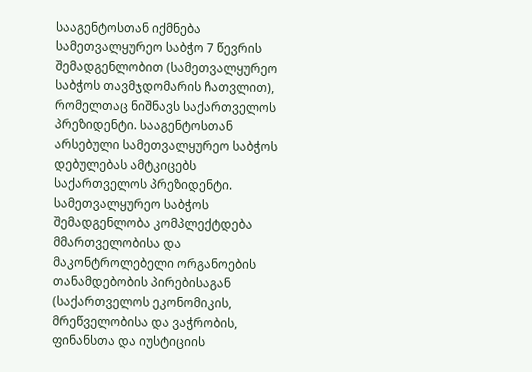სააგენტოსთან იქმნება სამეთვალყურეო საბჭო 7 წევრის შემადგენლობით (სამეთვალყურეო საბჭოს თავმჯდომარის ჩათვლით), რომელთაც ნიშნავს საქართველოს პრეზიდენტი. სააგენტოსთან არსებული სამეთვალყურეო საბჭოს დებულებას ამტკიცებს საქართველოს პრეზიდენტი. სამეთვალყურეო საბჭოს შემადგენლობა კომპლექტდება მმართველობისა და მაკონტროლებელი ორგანოების თანამდებობის პირებისაგან (საქართველოს ეკონომიკის, მრეწველობისა და ვაჭრობის, ფინანსთა და იუსტიციის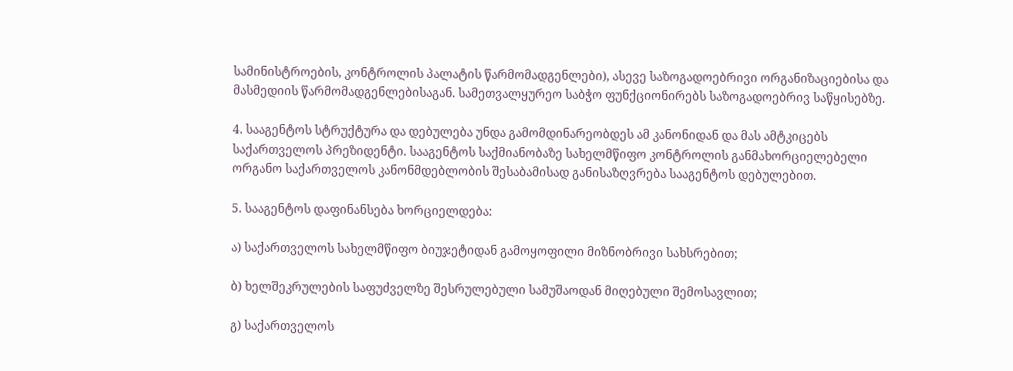სამინისტროების, კონტროლის პალატის წარმომადგენლები), ასევე საზოგადოებრივი ორგანიზაციებისა და მასმედიის წარმომადგენლებისაგან. სამეთვალყურეო საბჭო ფუნქციონირებს საზოგადოებრივ საწყისებზე.

4. სააგენტოს სტრუქტურა და დებულება უნდა გამომდინარეობდეს ამ კანონიდან და მას ამტკიცებს საქართველოს პრეზიდენტი. სააგენტოს საქმიანობაზე სახელმწიფო კონტროლის განმახორციელებელი ორგანო საქართველოს კანონმდებლობის შესაბამისად განისაზღვრება სააგენტოს დებულებით.

5. სააგენტოს დაფინანსება ხორციელდება:

ა) საქართველოს სახელმწიფო ბიუჯეტიდან გამოყოფილი მიზნობრივი სახსრებით;

ბ) ხელშეკრულების საფუძველზე შესრულებული სამუშაოდან მიღებული შემოსავლით;

გ) საქართველოს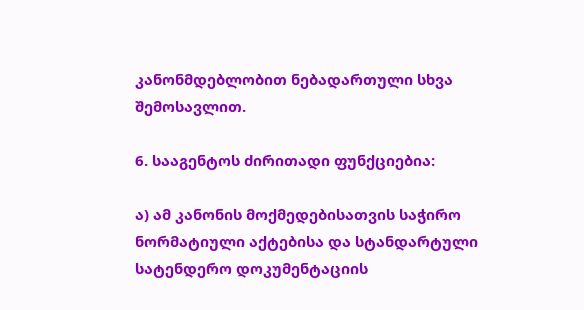კანონმდებლობით ნებადართული სხვა შემოსავლით.

6. სააგენტოს ძირითადი ფუნქციებია:

ა) ამ კანონის მოქმედებისათვის საჭირო ნორმატიული აქტებისა და სტანდარტული სატენდერო დოკუმენტაციის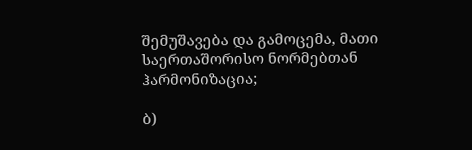შემუშავება და გამოცემა, მათი საერთაშორისო ნორმებთან ჰარმონიზაცია;

ბ)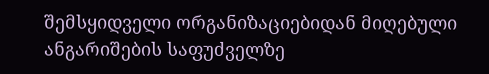შემსყიდველი ორგანიზაციებიდან მიღებული ანგარიშების საფუძველზე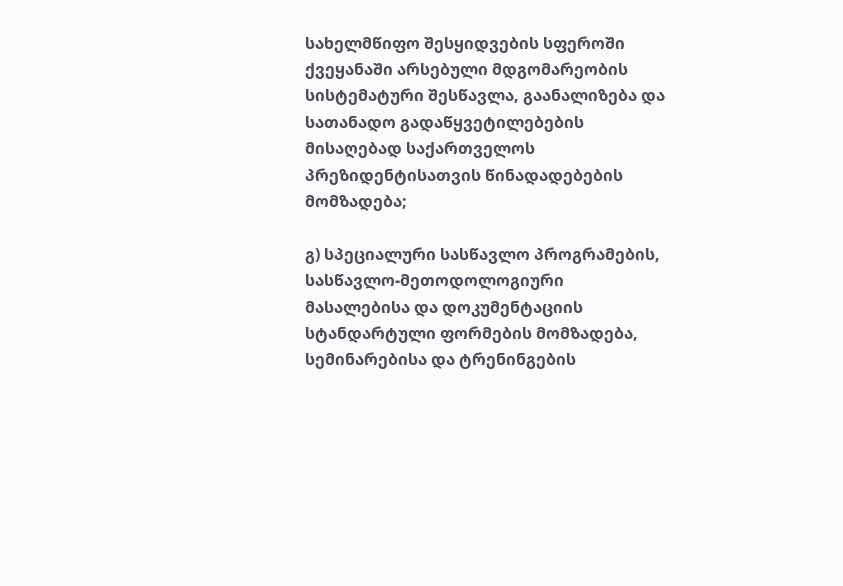სახელმწიფო შესყიდვების სფეროში ქვეყანაში არსებული მდგომარეობის სისტემატური შესწავლა, გაანალიზება და სათანადო გადაწყვეტილებების მისაღებად საქართველოს პრეზიდენტისათვის წინადადებების მომზადება;

გ) სპეციალური სასწავლო პროგრამების, სასწავლო-მეთოდოლოგიური მასალებისა და დოკუმენტაციის სტანდარტული ფორმების მომზადება, სემინარებისა და ტრენინგების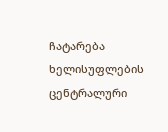ჩატარება ხელისუფლების ცენტრალური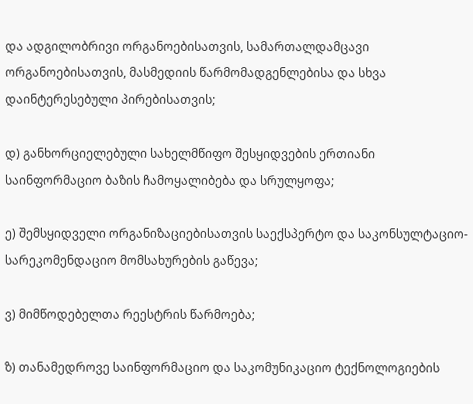და ადგილობრივი ორგანოებისათვის, სამართალდამცავი ორგანოებისათვის, მასმედიის წარმომადგენლებისა და სხვა დაინტერესებული პირებისათვის;

დ) განხორციელებული სახელმწიფო შესყიდვების ერთიანი საინფორმაციო ბაზის ჩამოყალიბება და სრულყოფა;

ე) შემსყიდველი ორგანიზაციებისათვის საექსპერტო და საკონსულტაციო-სარეკომენდაციო მომსახურების გაწევა;

ვ) მიმწოდებელთა რეესტრის წარმოება;

ზ) თანამედროვე საინფორმაციო და საკომუნიკაციო ტექნოლოგიების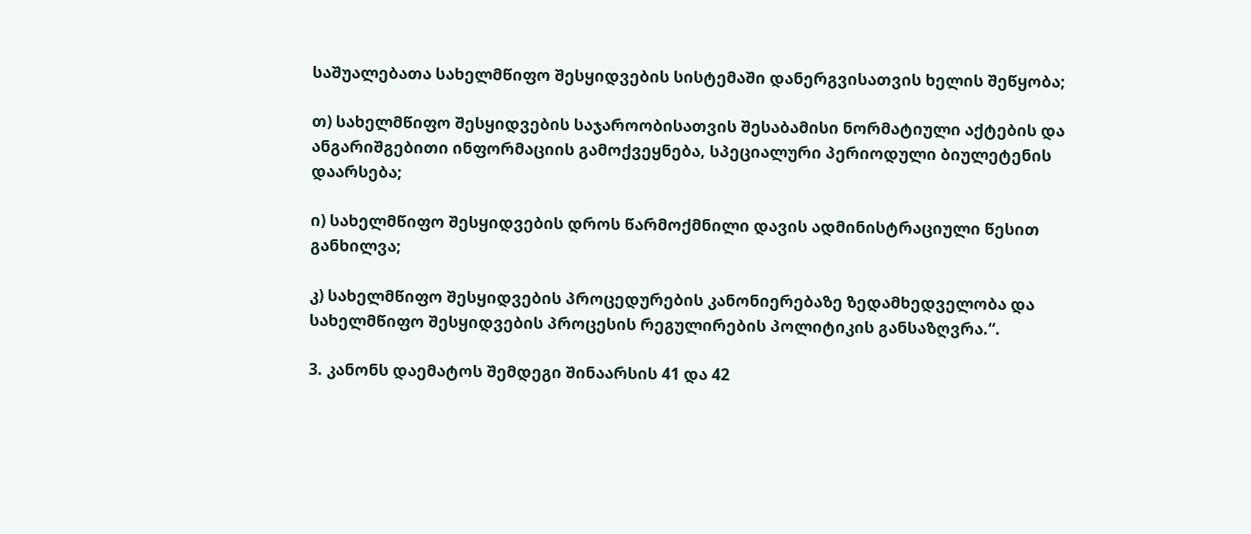საშუალებათა სახელმწიფო შესყიდვების სისტემაში დანერგვისათვის ხელის შეწყობა;

თ) სახელმწიფო შესყიდვების საჯაროობისათვის შესაბამისი ნორმატიული აქტების და ანგარიშგებითი ინფორმაციის გამოქვეყნება, სპეციალური პერიოდული ბიულეტენის დაარსება;

ი) სახელმწიფო შესყიდვების დროს წარმოქმნილი დავის ადმინისტრაციული წესით განხილვა;

კ) სახელმწიფო შესყიდვების პროცედურების კანონიერებაზე ზედამხედველობა და სახელმწიფო შესყიდვების პროცესის რეგულირების პოლიტიკის განსაზღვრა.“.

3. კანონს დაემატოს შემდეგი შინაარსის 41 და 42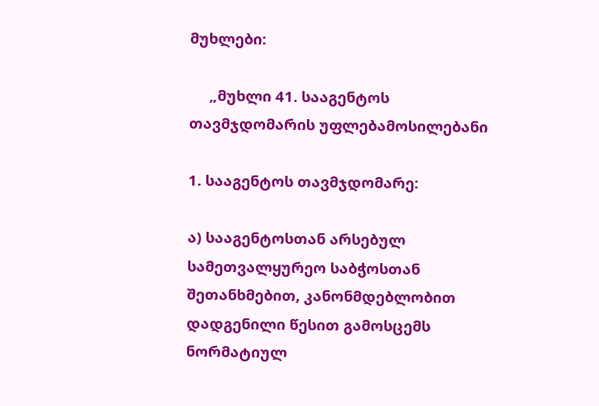მუხლები:

     „მუხლი 41. სააგენტოს თავმჯდომარის უფლებამოსილებანი

1. სააგენტოს თავმჯდომარე:

ა) სააგენტოსთან არსებულ სამეთვალყურეო საბჭოსთან შეთანხმებით, კანონმდებლობით დადგენილი წესით გამოსცემს ნორმატიულ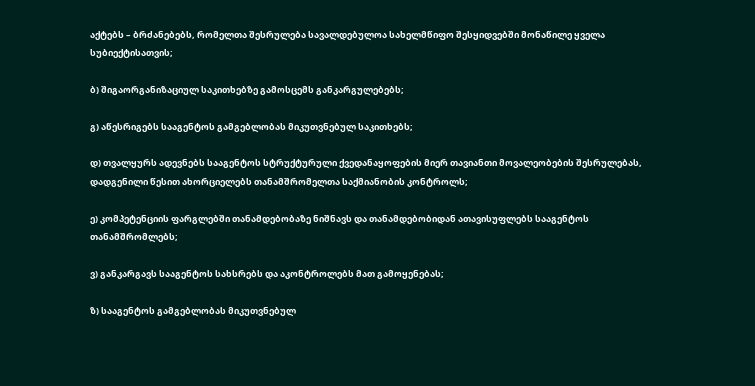აქტებს – ბრძანებებს, რომელთა შესრულება სავალდებულოა სახელმწიფო შესყიდვებში მონაწილე ყველა სუბიექტისათვის;

ბ) შიგაორგანიზაციულ საკითხებზე გამოსცემს განკარგულებებს;

გ) აწესრიგებს სააგენტოს გამგებლობას მიკუთვნებულ საკითხებს;

დ) თვალყურს ადევნებს სააგენტოს სტრუქტურული ქვედანაყოფების მიერ თავიანთი მოვალეობების შესრულებას, დადგენილი წესით ახორციელებს თანამშრომელთა საქმიანობის კონტროლს;

ე) კომპეტენციის ფარგლებში თანამდებობაზე ნიშნავს და თანამდებობიდან ათავისუფლებს სააგენტოს თანამშრომლებს;

ვ) განკარგავს სააგენტოს სახსრებს და აკონტროლებს მათ გამოყენებას;

ზ) სააგენტოს გამგებლობას მიკუთვნებულ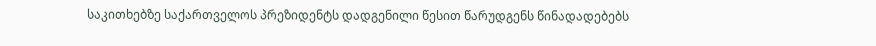საკითხებზე საქართველოს პრეზიდენტს დადგენილი წესით წარუდგენს წინადადებებს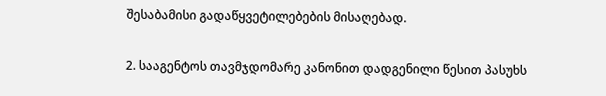შესაბამისი გადაწყვეტილებების მისაღებად.

2. სააგენტოს თავმჯდომარე კანონით დადგენილი წესით პასუხს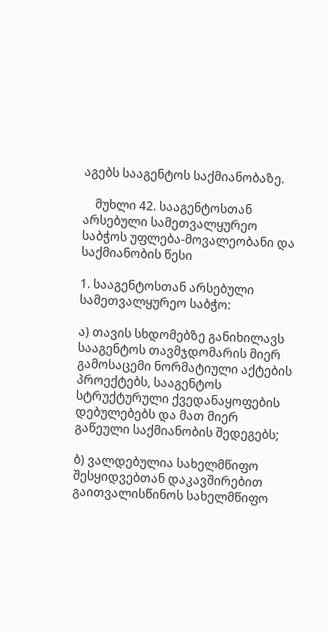აგებს სააგენტოს საქმიანობაზე.

    მუხლი 42. სააგენტოსთან არსებული სამეთვალყურეო საბჭოს უფლება-მოვალეობანი და საქმიანობის წესი

1. სააგენტოსთან არსებული სამეთვალყურეო საბჭო:

ა) თავის სხდომებზე განიხილავს სააგენტოს თავმჯდომარის მიერ გამოსაცემი ნორმატიული აქტების პროექტებს, სააგენტოს სტრუქტურული ქვედანაყოფების დებულებებს და მათ მიერ გაწეული საქმიანობის შედეგებს;

ბ) ვალდებულია სახელმწიფო შესყიდვებთან დაკავშირებით გაითვალისწინოს სახელმწიფო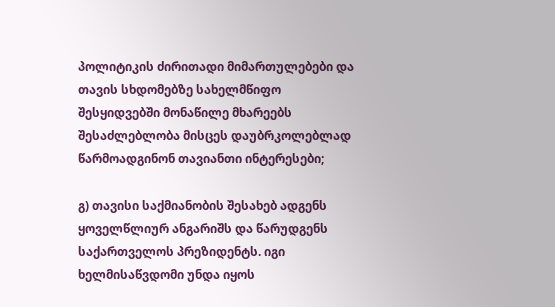პოლიტიკის ძირითადი მიმართულებები და თავის სხდომებზე სახელმწიფო შესყიდვებში მონაწილე მხარეებს შესაძლებლობა მისცეს დაუბრკოლებლად წარმოადგინონ თავიანთი ინტერესები;

გ) თავისი საქმიანობის შესახებ ადგენს ყოველწლიურ ანგარიშს და წარუდგენს საქართველოს პრეზიდენტს. იგი ხელმისაწვდომი უნდა იყოს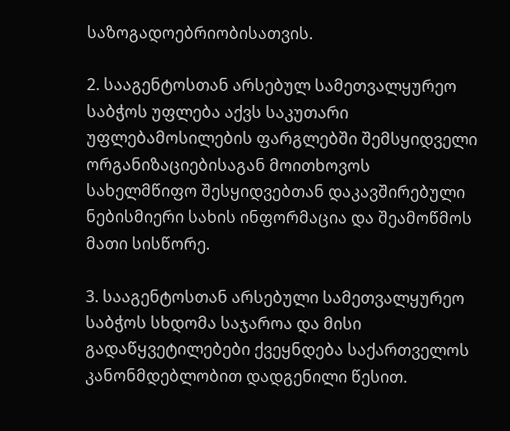საზოგადოებრიობისათვის.

2. სააგენტოსთან არსებულ სამეთვალყურეო საბჭოს უფლება აქვს საკუთარი უფლებამოსილების ფარგლებში შემსყიდველი ორგანიზაციებისაგან მოითხოვოს სახელმწიფო შესყიდვებთან დაკავშირებული ნებისმიერი სახის ინფორმაცია და შეამოწმოს მათი სისწორე.

3. სააგენტოსთან არსებული სამეთვალყურეო საბჭოს სხდომა საჯაროა და მისი გადაწყვეტილებები ქვეყნდება საქართველოს კანონმდებლობით დადგენილი წესით.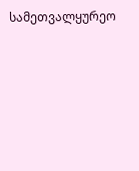სამეთვალყურეო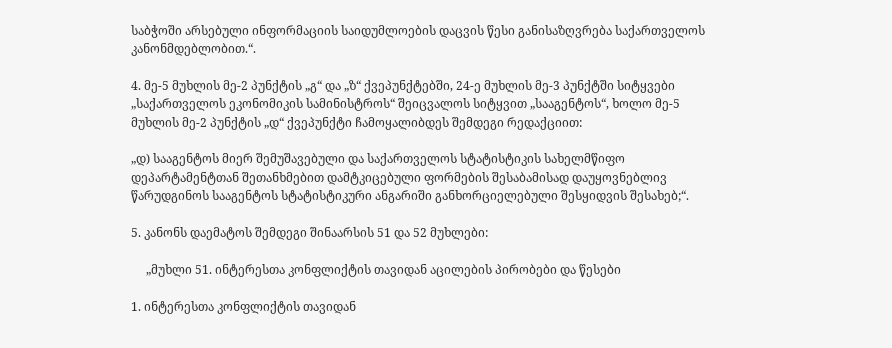საბჭოში არსებული ინფორმაციის საიდუმლოების დაცვის წესი განისაზღვრება საქართველოს კანონმდებლობით.“.

4. მე-5 მუხლის მე-2 პუნქტის „გ“ და „ზ“ ქვეპუნქტებში, 24-ე მუხლის მე-3 პუნქტში სიტყვები „საქართველოს ეკონომიკის სამინისტროს“ შეიცვალოს სიტყვით „სააგენტოს“, ხოლო მე-5 მუხლის მე-2 პუნქტის „დ“ ქვეპუნქტი ჩამოყალიბდეს შემდეგი რედაქციით:

„დ) სააგენტოს მიერ შემუშავებული და საქართველოს სტატისტიკის სახელმწიფო დეპარტამენტთან შეთანხმებით დამტკიცებული ფორმების შესაბამისად დაუყოვნებლივ წარუდგინოს სააგენტოს სტატისტიკური ანგარიში განხორციელებული შესყიდვის შესახებ;“.

5. კანონს დაემატოს შემდეგი შინაარსის 51 და 52 მუხლები:

     „მუხლი 51. ინტერესთა კონფლიქტის თავიდან აცილების პირობები და წესები

1. ინტერესთა კონფლიქტის თავიდან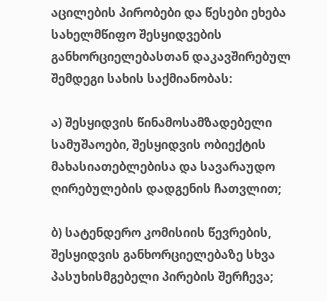აცილების პირობები და წესები ეხება სახელმწიფო შესყიდვების განხორციელებასთან დაკავშირებულ შემდეგი სახის საქმიანობას:

ა) შესყიდვის წინამოსამზადებელი სამუშაოები, შესყიდვის ობიექტის მახასიათებლებისა და სავარაუდო ღირებულების დადგენის ჩათვლით;

ბ) სატენდერო კომისიის წევრების, შესყიდვის განხორციელებაზე სხვა პასუხისმგებელი პირების შერჩევა;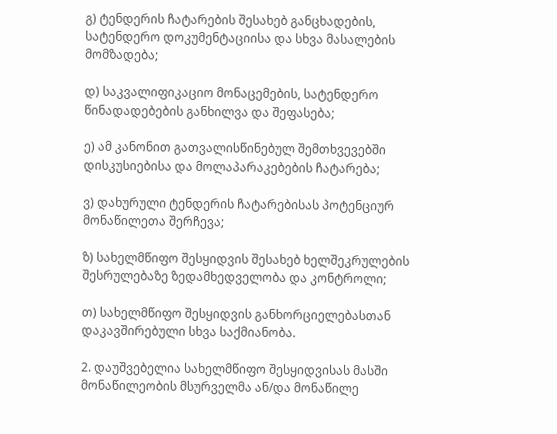გ) ტენდერის ჩატარების შესახებ განცხადების, სატენდერო დოკუმენტაციისა და სხვა მასალების მომზადება;

დ) საკვალიფიკაციო მონაცემების, სატენდერო წინადადებების განხილვა და შეფასება;

ე) ამ კანონით გათვალისწინებულ შემთხვევებში დისკუსიებისა და მოლაპარაკებების ჩატარება;

ვ) დახურული ტენდერის ჩატარებისას პოტენციურ მონაწილეთა შერჩევა;

ზ) სახელმწიფო შესყიდვის შესახებ ხელშეკრულების შესრულებაზე ზედამხედველობა და კონტროლი;

თ) სახელმწიფო შესყიდვის განხორციელებასთან დაკავშირებული სხვა საქმიანობა.

2. დაუშვებელია სახელმწიფო შესყიდვისას მასში მონაწილეობის მსურველმა ან/და მონაწილე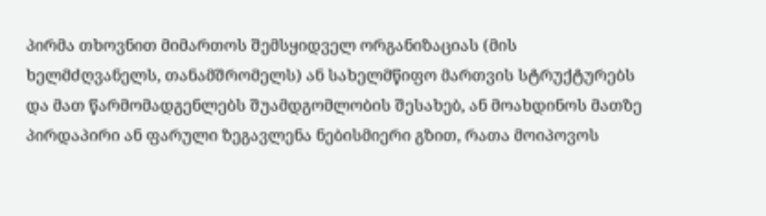პირმა თხოვნით მიმართოს შემსყიდველ ორგანიზაციას (მის ხელმძღვანელს, თანამშრომელს) ან სახელმწიფო მართვის სტრუქტურებს და მათ წარმომადგენლებს შუამდგომლობის შესახებ, ან მოახდინოს მათზე პირდაპირი ან ფარული ზეგავლენა ნებისმიერი გზით, რათა მოიპოვოს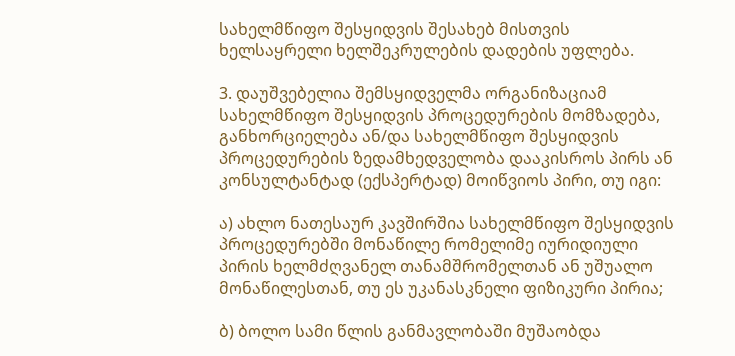სახელმწიფო შესყიდვის შესახებ მისთვის ხელსაყრელი ხელშეკრულების დადების უფლება.

3. დაუშვებელია შემსყიდველმა ორგანიზაციამ სახელმწიფო შესყიდვის პროცედურების მომზადება, განხორციელება ან/და სახელმწიფო შესყიდვის პროცედურების ზედამხედველობა დააკისროს პირს ან კონსულტანტად (ექსპერტად) მოიწვიოს პირი, თუ იგი:

ა) ახლო ნათესაურ კავშირშია სახელმწიფო შესყიდვის პროცედურებში მონაწილე რომელიმე იურიდიული პირის ხელმძღვანელ თანამშრომელთან ან უშუალო მონაწილესთან, თუ ეს უკანასკნელი ფიზიკური პირია;

ბ) ბოლო სამი წლის განმავლობაში მუშაობდა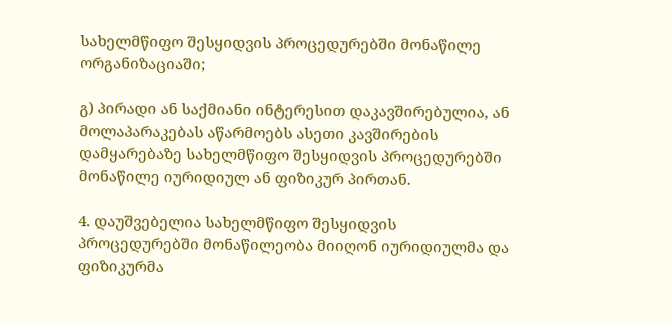სახელმწიფო შესყიდვის პროცედურებში მონაწილე ორგანიზაციაში;

გ) პირადი ან საქმიანი ინტერესით დაკავშირებულია, ან მოლაპარაკებას აწარმოებს ასეთი კავშირების დამყარებაზე სახელმწიფო შესყიდვის პროცედურებში მონაწილე იურიდიულ ან ფიზიკურ პირთან.

4. დაუშვებელია სახელმწიფო შესყიდვის პროცედურებში მონაწილეობა მიიღონ იურიდიულმა და ფიზიკურმა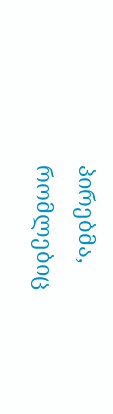პირებმა, რომლებიც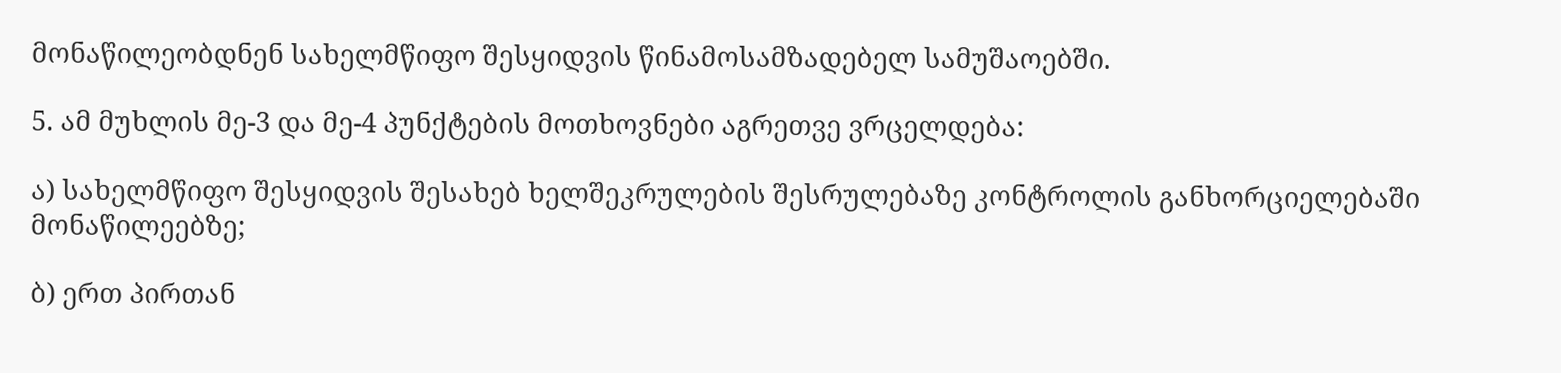მონაწილეობდნენ სახელმწიფო შესყიდვის წინამოსამზადებელ სამუშაოებში.

5. ამ მუხლის მე-3 და მე-4 პუნქტების მოთხოვნები აგრეთვე ვრცელდება:

ა) სახელმწიფო შესყიდვის შესახებ ხელშეკრულების შესრულებაზე კონტროლის განხორციელებაში მონაწილეებზე;

ბ) ერთ პირთან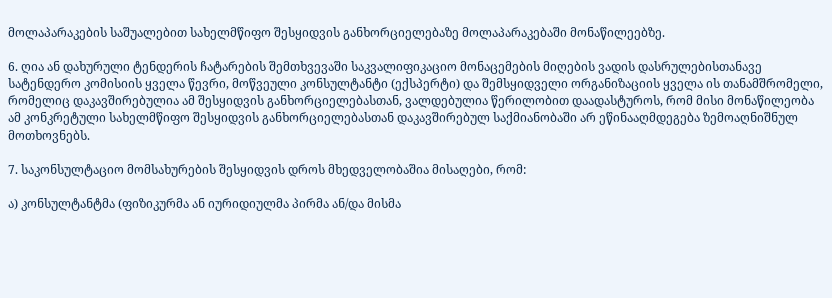მოლაპარაკების საშუალებით სახელმწიფო შესყიდვის განხორციელებაზე მოლაპარაკებაში მონაწილეებზე.

6. ღია ან დახურული ტენდერის ჩატარების შემთხვევაში საკვალიფიკაციო მონაცემების მიღების ვადის დასრულებისთანავე სატენდერო კომისიის ყველა წევრი, მოწვეული კონსულტანტი (ექსპერტი) და შემსყიდველი ორგანიზაციის ყველა ის თანამშრომელი, რომელიც დაკავშირებულია ამ შესყიდვის განხორციელებასთან, ვალდებულია წერილობით დაადასტუროს, რომ მისი მონაწილეობა ამ კონკრეტული სახელმწიფო შესყიდვის განხორციელებასთან დაკავშირებულ საქმიანობაში არ ეწინააღმდეგება ზემოაღნიშნულ მოთხოვნებს.

7. საკონსულტაციო მომსახურების შესყიდვის დროს მხედველობაშია მისაღები, რომ:

ა) კონსულტანტმა (ფიზიკურმა ან იურიდიულმა პირმა ან/და მისმა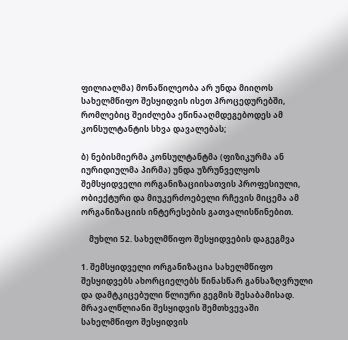ფილიალმა) მონაწილეობა არ უნდა მიიღოს სახელმწიფო შესყიდვის ისეთ პროცედურებში, რომლებიც შეიძლება ეწინააღმდეგებოდეს ამ კონსულტანტის სხვა დავალებას;

ბ) ნებისმიერმა კონსულტანტმა (ფიზიკურმა ან იურიდიულმა პირმა) უნდა უზრუნველყოს შემსყიდველი ორგანიზაციისათვის პროფესიული, ობიექტური და მიუკერძოებელი რჩევის მიცემა ამ ორგანიზაციის ინტერესების გათვალისწინებით.

    მუხლი 52. სახელმწიფო შესყიდვების დაგეგმვა

1. შემსყიდველი ორგანიზაცია სახელმწიფო შესყიდვებს ახორციელებს წინასწარ განსაზღვრული და დამტკიცებული წლიური გეგმის შესაბამისად. მრავალწლიანი შესყიდვის შემთხვევაში სახელმწიფო შესყიდვის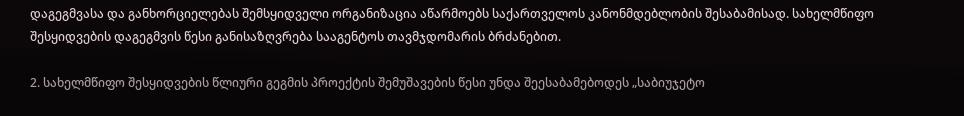დაგეგმვასა და განხორციელებას შემსყიდველი ორგანიზაცია აწარმოებს საქართველოს კანონმდებლობის შესაბამისად. სახელმწიფო შესყიდვების დაგეგმვის წესი განისაზღვრება სააგენტოს თავმჯდომარის ბრძანებით.

2. სახელმწიფო შესყიდვების წლიური გეგმის პროექტის შემუშავების წესი უნდა შეესაბამებოდეს „საბიუჯეტო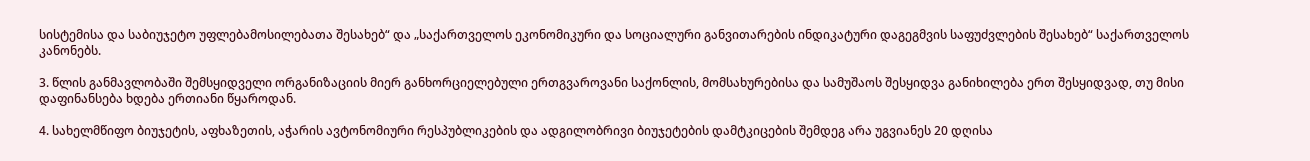სისტემისა და საბიუჯეტო უფლებამოსილებათა შესახებ“ და „საქართველოს ეკონომიკური და სოციალური განვითარების ინდიკატური დაგეგმვის საფუძვლების შესახებ“ საქართველოს კანონებს.

3. წლის განმავლობაში შემსყიდველი ორგანიზაციის მიერ განხორციელებული ერთგვაროვანი საქონლის, მომსახურებისა და სამუშაოს შესყიდვა განიხილება ერთ შესყიდვად, თუ მისი დაფინანსება ხდება ერთიანი წყაროდან.

4. სახელმწიფო ბიუჯეტის, აფხაზეთის, აჭარის ავტონომიური რესპუბლიკების და ადგილობრივი ბიუჯეტების დამტკიცების შემდეგ არა უგვიანეს 20 დღისა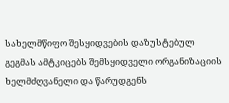სახელმწიფო შესყიდვების დაზუსტებულ გეგმას ამტკიცებს შემსყიდველი ორგანიზაციის ხელმძღვანელი და წარუდგენს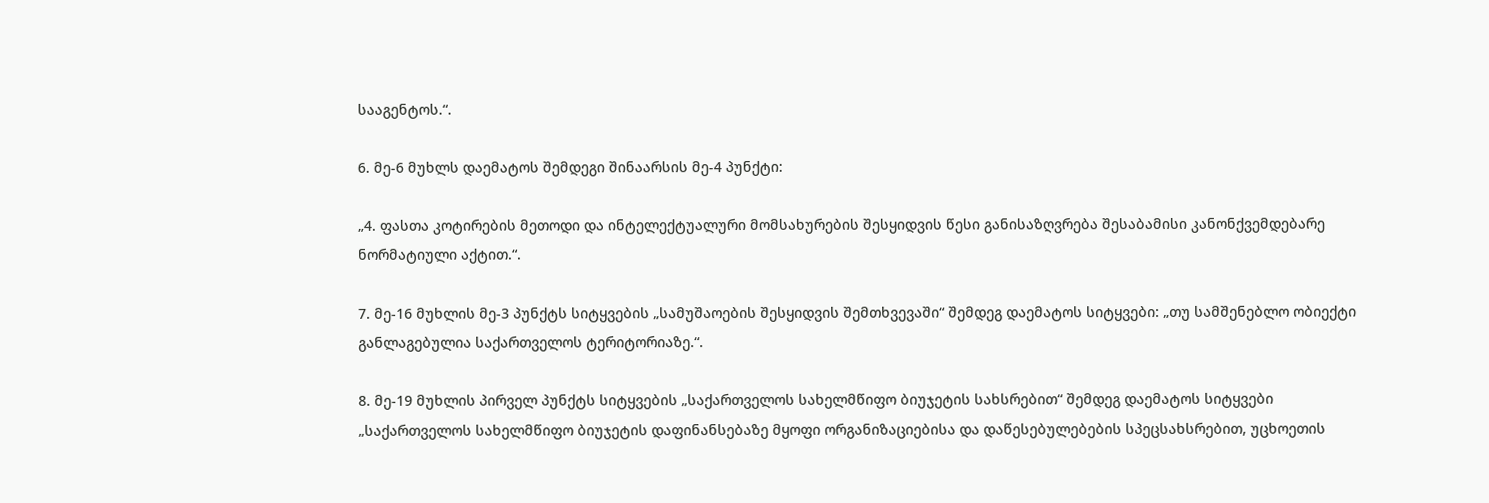სააგენტოს.“.

6. მე-6 მუხლს დაემატოს შემდეგი შინაარსის მე-4 პუნქტი:

„4. ფასთა კოტირების მეთოდი და ინტელექტუალური მომსახურების შესყიდვის წესი განისაზღვრება შესაბამისი კანონქვემდებარე ნორმატიული აქტით.“.

7. მე-16 მუხლის მე-3 პუნქტს სიტყვების „სამუშაოების შესყიდვის შემთხვევაში“ შემდეგ დაემატოს სიტყვები: „თუ სამშენებლო ობიექტი განლაგებულია საქართველოს ტერიტორიაზე.“.

8. მე-19 მუხლის პირველ პუნქტს სიტყვების „საქართველოს სახელმწიფო ბიუჯეტის სახსრებით“ შემდეგ დაემატოს სიტყვები „საქართველოს სახელმწიფო ბიუჯეტის დაფინანსებაზე მყოფი ორგანიზაციებისა და დაწესებულებების სპეცსახსრებით, უცხოეთის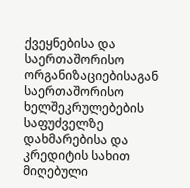ქვეყნებისა და საერთაშორისო ორგანიზაციებისაგან საერთაშორისო ხელშეკრულებების საფუძველზე დახმარებისა და კრედიტის სახით მიღებული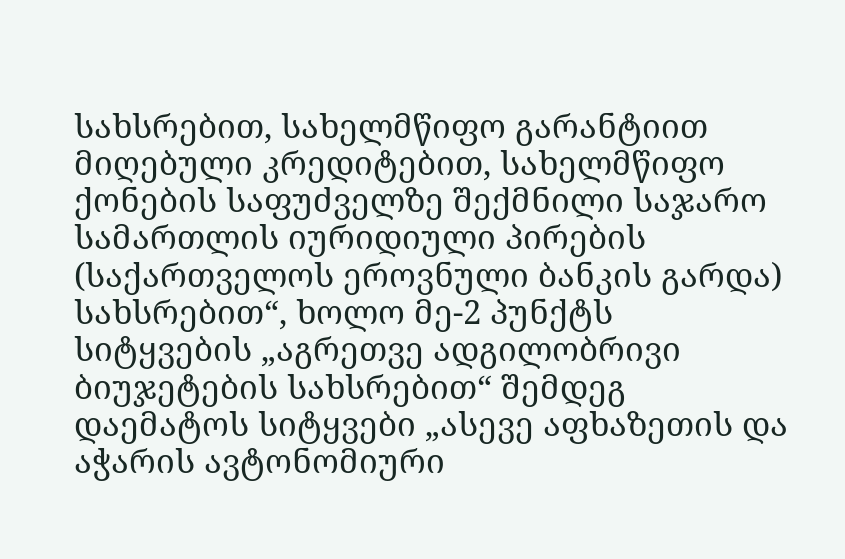სახსრებით, სახელმწიფო გარანტიით მიღებული კრედიტებით, სახელმწიფო ქონების საფუძველზე შექმნილი საჯარო სამართლის იურიდიული პირების (საქართველოს ეროვნული ბანკის გარდა) სახსრებით“, ხოლო მე-2 პუნქტს სიტყვების „აგრეთვე ადგილობრივი ბიუჯეტების სახსრებით“ შემდეგ დაემატოს სიტყვები „ასევე აფხაზეთის და აჭარის ავტონომიური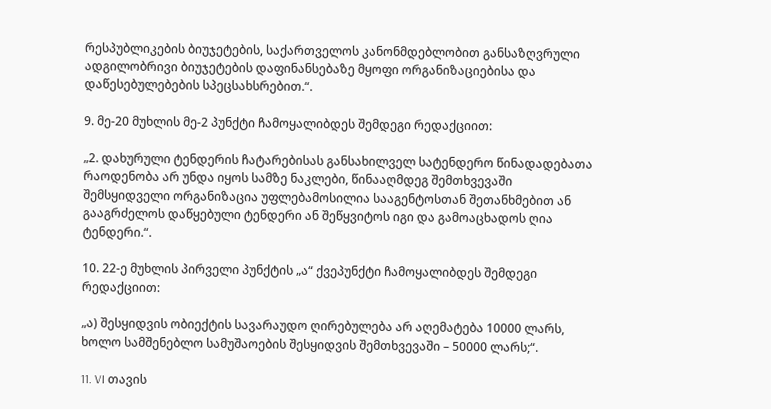რესპუბლიკების ბიუჯეტების, საქართველოს კანონმდებლობით განსაზღვრული ადგილობრივი ბიუჯეტების დაფინანსებაზე მყოფი ორგანიზაციებისა და დაწესებულებების სპეცსახსრებით.“.

9. მე-20 მუხლის მე-2 პუნქტი ჩამოყალიბდეს შემდეგი რედაქციით:

„2. დახურული ტენდერის ჩატარებისას განსახილველ სატენდერო წინადადებათა რაოდენობა არ უნდა იყოს სამზე ნაკლები, წინააღმდეგ შემთხვევაში შემსყიდველი ორგანიზაცია უფლებამოსილია სააგენტოსთან შეთანხმებით ან გააგრძელოს დაწყებული ტენდერი ან შეწყვიტოს იგი და გამოაცხადოს ღია ტენდერი.“.

10. 22-ე მუხლის პირველი პუნქტის „ა“ ქვეპუნქტი ჩამოყალიბდეს შემდეგი რედაქციით:

„ა) შესყიდვის ობიექტის სავარაუდო ღირებულება არ აღემატება 10000 ლარს, ხოლო სამშენებლო სამუშაოების შესყიდვის შემთხვევაში – 50000 ლარს;“.

11. VI თავის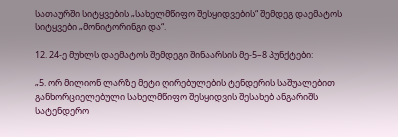სათაურში სიტყვების „სახელმწიფო შესყიდვების“ შემდეგ დაემატოს სიტყვები „მონიტორინგი და“.

12. 24-ე მუხლს დაემატოს შემდეგი შინაარსის მე-5–8 პუნქტები:

„5. ორ მილიონ ლარზე მეტი ღირებულების ტენდერის საშუალებით განხორციელებული სახელმწიფო შესყიდვის შესახებ ანგარიშს სატენდერო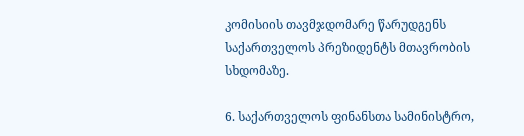კომისიის თავმჯდომარე წარუდგენს საქართველოს პრეზიდენტს მთავრობის სხდომაზე.

6. საქართველოს ფინანსთა სამინისტრო,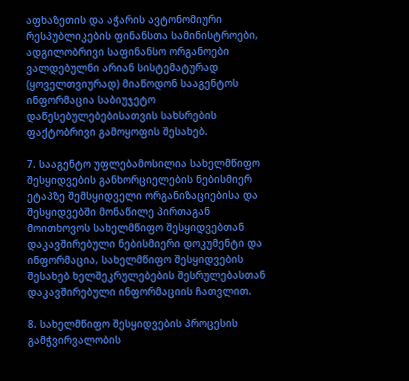აფხაზეთის და აჭარის ავტონომიური რესპუბლიკების ფინანსთა სამინისტროები, ადგილობრივი საფინანსო ორგანოები ვალდებულნი არიან სისტემატურად (ყოველთვიურად) მიაწოდონ სააგენტოს ინფორმაცია საბიუჯეტო დაწესებულებებისათვის სახსრების ფაქტობრივი გამოყოფის შესახებ.

7. სააგენტო უფლებამოსილია სახელმწიფო შესყიდვების განხორციელების ნებისმიერ ეტაპზე შემსყიდველი ორგანიზაციებისა და შესყიდვებში მონაწილე პირთაგან მოითხოვოს სახელმწიფო შესყიდვებთან დაკავშირებული ნებისმიერი დოკუმენტი და ინფორმაცია, სახელმწიფო შესყიდვების შესახებ ხელშეკრულებების შესრულებასთან დაკავშირებული ინფორმაციის ჩათვლით.

8. სახელმწიფო შესყიდვების პროცესის გამჭვირვალობის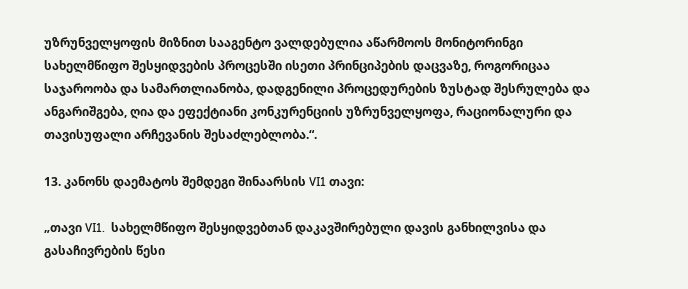უზრუნველყოფის მიზნით სააგენტო ვალდებულია აწარმოოს მონიტორინგი სახელმწიფო შესყიდვების პროცესში ისეთი პრინციპების დაცვაზე, როგორიცაა საჯაროობა და სამართლიანობა, დადგენილი პროცედურების ზუსტად შესრულება და ანგარიშგება, ღია და ეფექტიანი კონკურენციის უზრუნველყოფა, რაციონალური და თავისუფალი არჩევანის შესაძლებლობა.“.

13. კანონს დაემატოს შემდეგი შინაარსის VI1 თავი:

„თავი VI1.  სახელმწიფო შესყიდვებთან დაკავშირებული დავის განხილვისა და გასაჩივრების წესი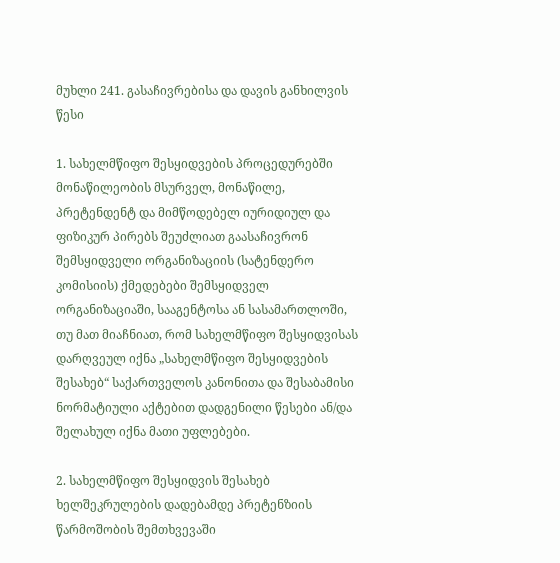მუხლი 241. გასაჩივრებისა და დავის განხილვის წესი

1. სახელმწიფო შესყიდვების პროცედურებში მონაწილეობის მსურველ, მონაწილე, პრეტენდენტ და მიმწოდებელ იურიდიულ და ფიზიკურ პირებს შეუძლიათ გაასაჩივრონ შემსყიდველი ორგანიზაციის (სატენდერო კომისიის) ქმედებები შემსყიდველ ორგანიზაციაში, სააგენტოსა ან სასამართლოში, თუ მათ მიაჩნიათ, რომ სახელმწიფო შესყიდვისას დარღვეულ იქნა „სახელმწიფო შესყიდვების შესახებ“ საქართველოს კანონითა და შესაბამისი ნორმატიული აქტებით დადგენილი წესები ან/და შელახულ იქნა მათი უფლებები.

2. სახელმწიფო შესყიდვის შესახებ ხელშეკრულების დადებამდე პრეტენზიის წარმოშობის შემთხვევაში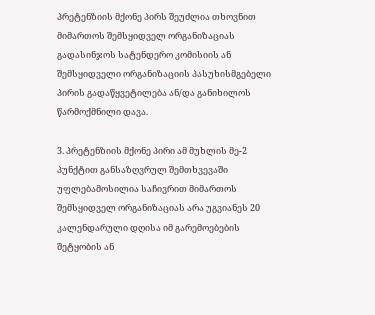პრეტენზიის მქონე პირს შეუძლია თხოვნით მიმართოს შემსყიდველ ორგანიზაციას გადასინჯოს სატენდერო კომისიის ან შემსყიდველი ორგანიზაციის პასუხისმგებელი პირის გადაწყვეტილება ან/და განიხილოს წარმოქმნილი დავა.

3. პრეტენზიის მქონე პირი ამ მუხლის მე-2 პუნქტით განსაზღვრულ შემთხვევაში უფლებამოსილია საჩივრით მიმართოს შემსყიდველ ორგანიზაციას არა უგვიანეს 20 კალენდარული დღისა იმ გარემოებების შეტყობის ან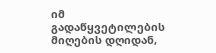იმ გადაწყვეტილების მიღების დღიდან,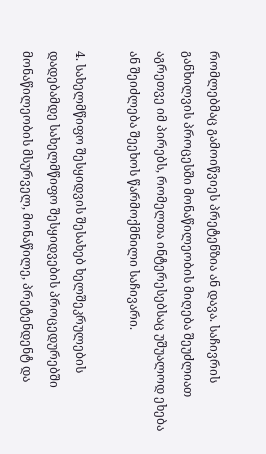რომლებმაც გამოიწვიეს პრეტენზია ან დავა. საჩივრის განხილვის პროცესში მონაწილეობის მიღება შეუძლიათ აგრეთვე იმ პირებს, რომელთა ინტერესებსაც უშუალოდ ეხება ან შეიძლება შეეხოს წარმოქმნილი საჩივარი.

4. სახელმწიფო შესყიდვის შესახებ ხელშეკრულების დადებამდე სახელმწიფო შესყიდვების პროცედურებში მონაწილეობის მსურველ, მონაწილე, პრეტენდენტ და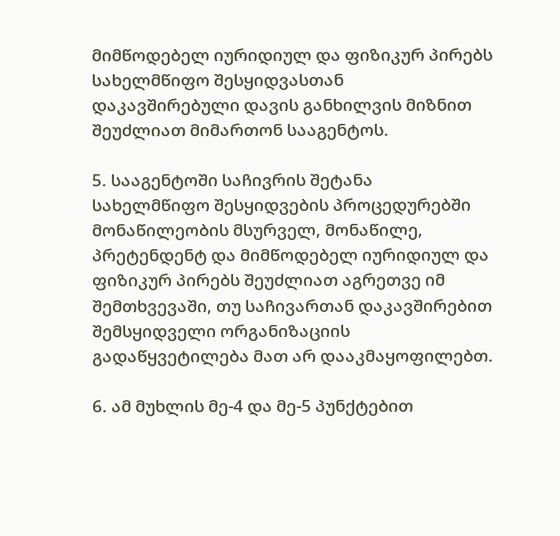მიმწოდებელ იურიდიულ და ფიზიკურ პირებს სახელმწიფო შესყიდვასთან დაკავშირებული დავის განხილვის მიზნით შეუძლიათ მიმართონ სააგენტოს.

5. სააგენტოში საჩივრის შეტანა სახელმწიფო შესყიდვების პროცედურებში მონაწილეობის მსურველ, მონაწილე, პრეტენდენტ და მიმწოდებელ იურიდიულ და ფიზიკურ პირებს შეუძლიათ აგრეთვე იმ შემთხვევაში, თუ საჩივართან დაკავშირებით შემსყიდველი ორგანიზაციის გადაწყვეტილება მათ არ დააკმაყოფილებთ.

6. ამ მუხლის მე-4 და მე-5 პუნქტებით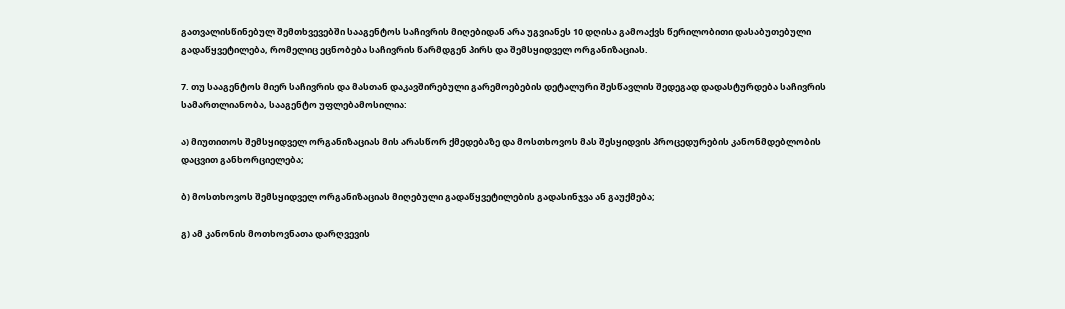გათვალისწინებულ შემთხვევებში სააგენტოს საჩივრის მიღებიდან არა უგვიანეს 10 დღისა გამოაქვს წერილობითი დასაბუთებული გადაწყვეტილება, რომელიც ეცნობება საჩივრის წარმდგენ პირს და შემსყიდველ ორგანიზაციას.

7. თუ სააგენტოს მიერ საჩივრის და მასთან დაკავშირებული გარემოებების დეტალური შესწავლის შედეგად დადასტურდება საჩივრის სამართლიანობა, სააგენტო უფლებამოსილია:

ა) მიუთითოს შემსყიდველ ორგანიზაციას მის არასწორ ქმედებაზე და მოსთხოვოს მას შესყიდვის პროცედურების კანონმდებლობის დაცვით განხორციელება;

ბ) მოსთხოვოს შემსყიდველ ორგანიზაციას მიღებული გადაწყვეტილების გადასინჯვა ან გაუქმება;

გ) ამ კანონის მოთხოვნათა დარღვევის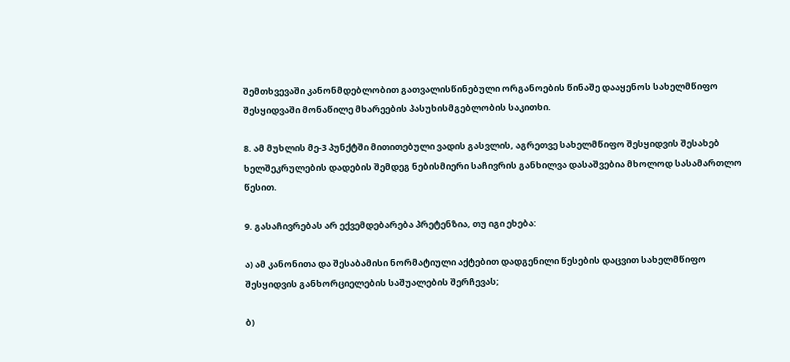შემთხვევაში კანონმდებლობით გათვალისწინებული ორგანოების წინაშე დააყენოს სახელმწიფო შესყიდვაში მონაწილე მხარეების პასუხისმგებლობის საკითხი.

8. ამ მუხლის მე-3 პუნქტში მითითებული ვადის გასვლის, აგრეთვე სახელმწიფო შესყიდვის შესახებ ხელშეკრულების დადების შემდეგ ნებისმიერი საჩივრის განხილვა დასაშვებია მხოლოდ სასამართლო წესით.

9. გასაჩივრებას არ ექვემდებარება პრეტენზია, თუ იგი ეხება:

ა) ამ კანონითა და შესაბამისი ნორმატიული აქტებით დადგენილი წესების დაცვით სახელმწიფო შესყიდვის განხორციელების საშუალების შერჩევას;

ბ)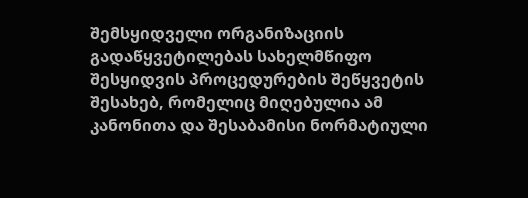შემსყიდველი ორგანიზაციის გადაწყვეტილებას სახელმწიფო შესყიდვის პროცედურების შეწყვეტის შესახებ, რომელიც მიღებულია ამ კანონითა და შესაბამისი ნორმატიული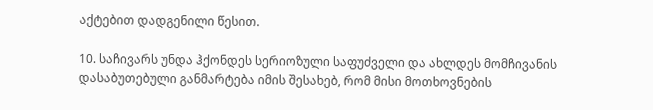აქტებით დადგენილი წესით.

10. საჩივარს უნდა ჰქონდეს სერიოზული საფუძველი და ახლდეს მომჩივანის დასაბუთებული განმარტება იმის შესახებ, რომ მისი მოთხოვნების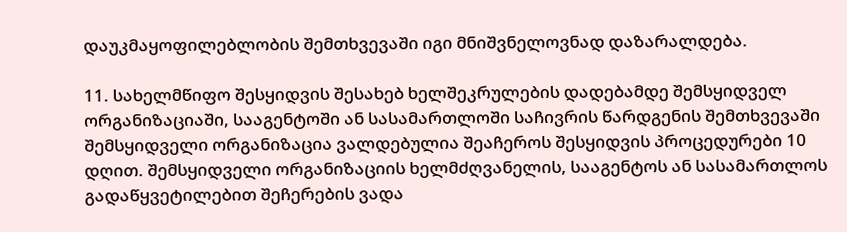დაუკმაყოფილებლობის შემთხვევაში იგი მნიშვნელოვნად დაზარალდება.

11. სახელმწიფო შესყიდვის შესახებ ხელშეკრულების დადებამდე შემსყიდველ ორგანიზაციაში, სააგენტოში ან სასამართლოში საჩივრის წარდგენის შემთხვევაში შემსყიდველი ორგანიზაცია ვალდებულია შეაჩეროს შესყიდვის პროცედურები 10 დღით. შემსყიდველი ორგანიზაციის ხელმძღვანელის, სააგენტოს ან სასამართლოს გადაწყვეტილებით შეჩერების ვადა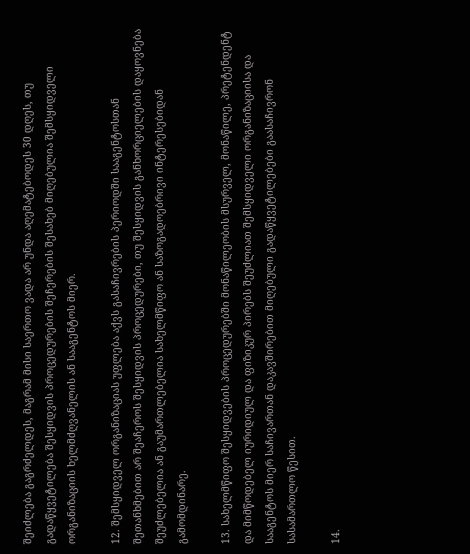შეიძლება გაგრძელდეს, მაგრამ მისი საერთო ვადა არ უნდა აღემატებოდეს 30 დღეს, თუ გადაწყვეტილება შესყიდვის პროცედურების შეჩერების შესახებ მიღებულია შემსყიდველი ორგანიზაციის ხელმძღვანელის ან სააგენტოს მიერ.

12. შემსყიდველ ორგანიზაციას უფლება აქვს გასაჩივრების პერიოდში სააგენტოსთან შეთანხმებით არ შეაჩეროს შესყიდვის პროცედურები, თუ შესყიდვის განხორციელების დაყოვნება შეუძლებელია ან გაუმართლებელია სახელმწიფო ან საზოგადოებრივი ინტერესებიდან გამომდინარე.

13. სახელმწიფო შესყიდვების პროცედურებში მონაწილეობის მსურველ, მონაწილე, პრეტენდენტ და მიმწოდებელ იურიდიულ და ფიზიკურ პირებს შეუძლიათ შემსყიდველი ორგანიზაციისა და სააგენტოს მიერ საჩივართან დაკავშირებით მიღებული გადაწყვეტილებები გაასაჩივრონ სასამართლო წესით.

14.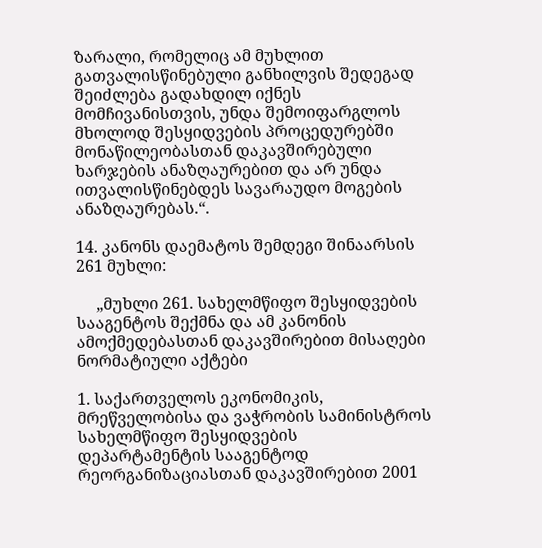ზარალი, რომელიც ამ მუხლით გათვალისწინებული განხილვის შედეგად შეიძლება გადახდილ იქნეს მომჩივანისთვის, უნდა შემოიფარგლოს მხოლოდ შესყიდვების პროცედურებში მონაწილეობასთან დაკავშირებული ხარჯების ანაზღაურებით და არ უნდა ითვალისწინებდეს სავარაუდო მოგების ანაზღაურებას.“.

14. კანონს დაემატოს შემდეგი შინაარსის 261 მუხლი:

     „მუხლი 261. სახელმწიფო შესყიდვების სააგენტოს შექმნა და ამ კანონის   ამოქმედებასთან დაკავშირებით მისაღები ნორმატიული აქტები

1. საქართველოს ეკონომიკის, მრეწველობისა და ვაჭრობის სამინისტროს სახელმწიფო შესყიდვების დეპარტამენტის სააგენტოდ რეორგანიზაციასთან დაკავშირებით 2001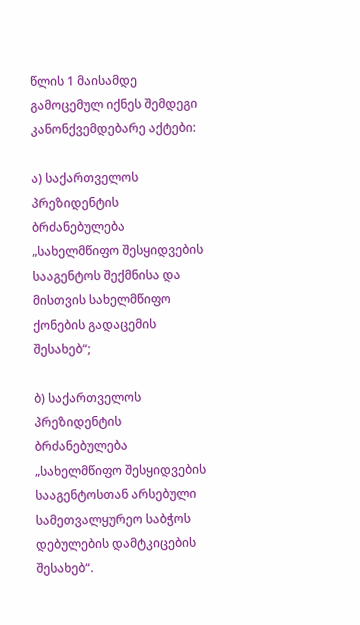წლის 1 მაისამდე გამოცემულ იქნეს შემდეგი კანონქვემდებარე აქტები:

ა) საქართველოს პრეზიდენტის ბრძანებულება „სახელმწიფო შესყიდვების სააგენტოს შექმნისა და მისთვის სახელმწიფო ქონების გადაცემის შესახებ“;

ბ) საქართველოს პრეზიდენტის ბრძანებულება „სახელმწიფო შესყიდვების სააგენტოსთან არსებული სამეთვალყურეო საბჭოს დებულების დამტკიცების შესახებ“.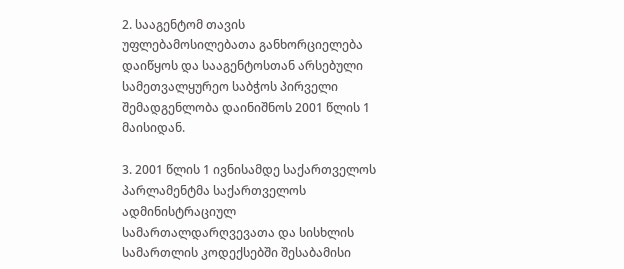2. სააგენტომ თავის უფლებამოსილებათა განხორციელება დაიწყოს და სააგენტოსთან არსებული სამეთვალყურეო საბჭოს პირველი შემადგენლობა დაინიშნოს 2001 წლის 1 მაისიდან.

3. 2001 წლის 1 ივნისამდე საქართველოს პარლამენტმა საქართველოს ადმინისტრაციულ სამართალდარღვევათა და სისხლის სამართლის კოდექსებში შესაბამისი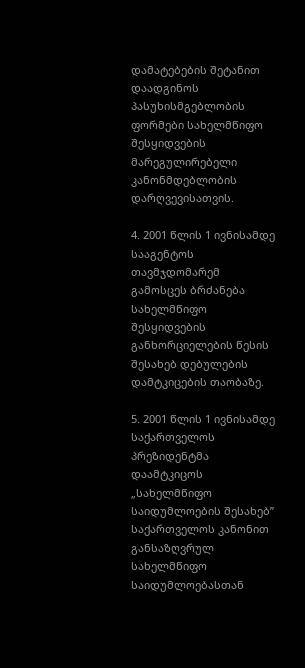დამატებების შეტანით დაადგინოს პასუხისმგებლობის ფორმები სახელმწიფო შესყიდვების მარეგულირებელი კანონმდებლობის დარღვევისათვის.

4. 2001 წლის 1 ივნისამდე სააგენტოს თავმჯდომარემ გამოსცეს ბრძანება სახელმწიფო შესყიდვების განხორციელების წესის შესახებ დებულების დამტკიცების თაობაზე.

5. 2001 წლის 1 ივნისამდე საქართველოს პრეზიდენტმა დაამტკიცოს „სახელმწიფო საიდუმლოების შესახებ” საქართველოს კანონით განსაზღვრულ სახელმწიფო საიდუმლოებასთან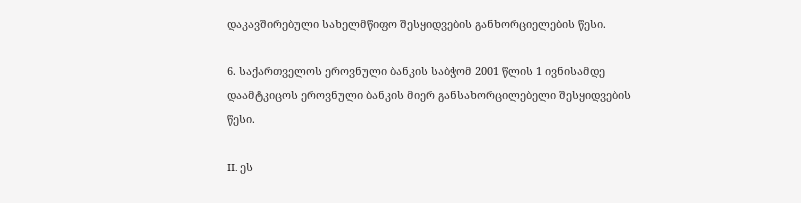დაკავშირებული სახელმწიფო შესყიდვების განხორციელების წესი.

6. საქართველოს ეროვნული ბანკის საბჭომ 2001 წლის 1 ივნისამდე დაამტკიცოს ეროვნული ბანკის მიერ განსახორცილებელი შესყიდვების წესი.

II. ეს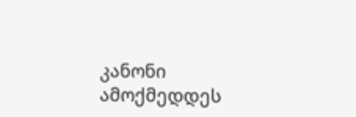კანონი ამოქმედდეს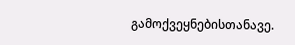გამოქვეყნებისთანავე.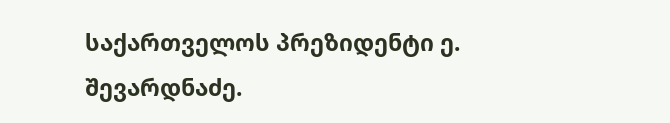საქართველოს პრეზიდენტი ე. შევარდნაძე.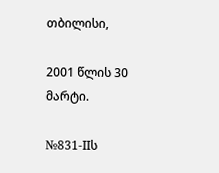თბილისი,

2001 წლის 30 მარტი.

№831-IIს